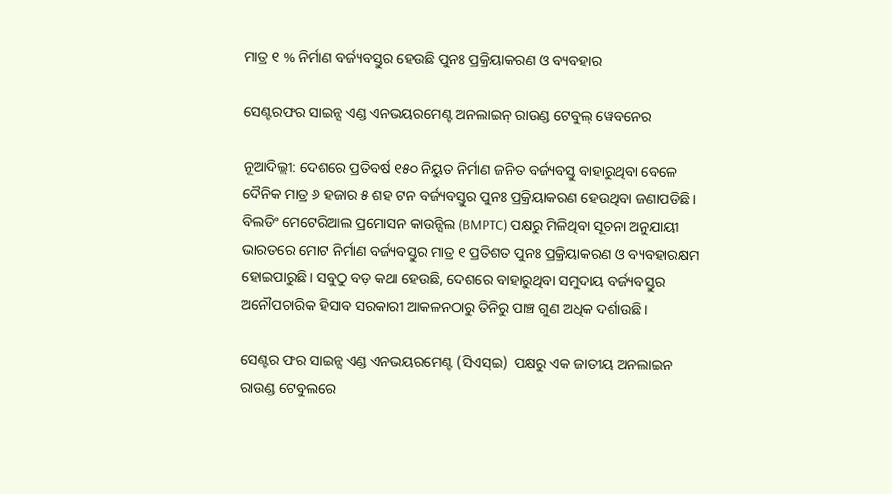ମାତ୍ର ୧ % ନିର୍ମାଣ ବର୍ଜ୍ୟବସ୍ତୁର ହେଉଛି ପୁନଃ ପ୍ରକ୍ରିୟାକରଣ ଓ ବ୍ୟବହାର

ସେଣ୍ଟରଫର ସାଇନ୍ସ ଏଣ୍ଡ ଏନଭୟରମେଣ୍ଟ ଅନଲାଇନ୍ ରାଉଣ୍ଡ ଟେବୁଲ୍ ୱେବନେର

ନୂଆଦିଲ୍ଲୀ: ଦେଶରେ ପ୍ରତିବର୍ଷ ୧୫୦ ନିୟୁତ ନିର୍ମାଣ ଜନିତ ବର୍ଜ୍ୟବସ୍ତୁ ବାହାରୁଥିବା ବେଳେ ଦୈନିକ ମାତ୍ର ୬ ହଜାର ୫ ଶହ ଟନ ବର୍ଜ୍ୟବସ୍ତୁର ପୁନଃ ପ୍ରକ୍ରିୟାକରଣ ହେଉଥିବା ଜଣାପଡିଛି। ବିଲଡିଂ ମେଟେରିଆଲ ପ୍ରମୋସନ କାଉନ୍ସିଲ (BMPTC) ପକ୍ଷରୁ ମିଳିଥିବା ସୂଚନା ଅନୁଯାୟୀ ଭାରତରେ ମୋଟ ନିର୍ମାଣ ବର୍ଜ୍ୟବସ୍ତୁର ମାତ୍ର ୧ ପ୍ରତିଶତ ପୁନଃ ପ୍ରକ୍ରିୟାକରଣ ଓ ବ୍ୟବହାରକ୍ଷମ ହୋଇପାରୁଛି। ସବୁଠୁ ବଡ଼ କଥା ହେଉଛି, ଦେଶରେ ବାହାରୁଥିବା ସମୁଦାୟ ବର୍ଜ୍ୟବସ୍ତୁର ଅନୌପଚାରିକ ହିସାବ ସରକାରୀ ଆକଳନଠାରୁ ତିନିରୁ ପାଞ୍ଚ ଗୁଣ ଅଧିକ ଦର୍ଶାଉଛି।

ସେଣ୍ଟର ଫର ସାଇନ୍ସ ଏଣ୍ଡ ଏନଭୟରମେଣ୍ଟ (ସିଏସ୍ଇ)  ପକ୍ଷରୁ ଏକ ଜାତୀୟ ଅନଲାଇନ ରାଉଣ୍ଡ ଟେବୁଲରେ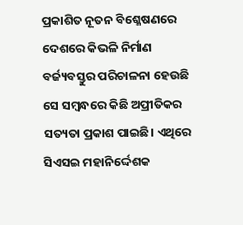ପ୍ରକାଶିତ ନୂତନ ବିଶ୍ଳେଷଣରେ ଦେଶରେ କିଭଳି ନିର୍ମାଣ ବର୍ଜ୍ୟବସ୍ତୁର ପରିଚାଳନା ହେଉଛି ସେ ସମ୍ବନ୍ଧରେ କିଛି ଅପ୍ରୀତିକର ସତ୍ୟତା ପ୍ରକାଶ ପାଇଛି। ଏଥିରେ ସିଏସଇ ମହାନିର୍ଦ୍ଦେଶକ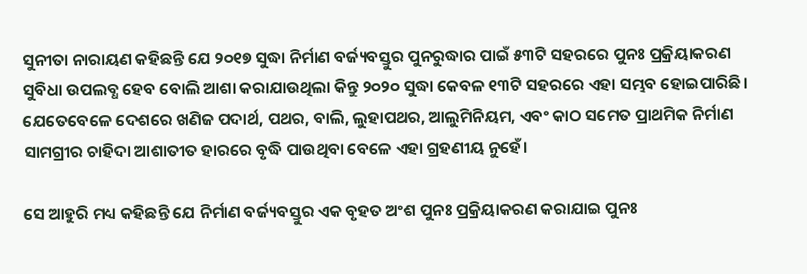ସୁନୀତା ନାରାୟଣ କହିଛନ୍ତି ଯେ ୨୦୧୭ ସୁଦ୍ଧା ନିର୍ମାଣ ବର୍ଜ୍ୟବସ୍ତୁର ପୁନରୁଦ୍ଧାର ପାଇଁ ୫୩ଟି ସହରରେ ପୁନଃ ପ୍ରକ୍ରିୟାକରଣ ସୁବିଧା ଉପଲବ୍ଧ ହେବ ବୋଲି ଆଶା କରାଯାଉଥିଲା କିନ୍ତୁ ୨୦୨୦ ସୁଦ୍ଧା କେବଳ ୧୩ଟି ସହରରେ ଏହା ସମ୍ଭବ ହୋଇପାରିଛି। ଯେତେବେଳେ ଦେଶରେ ଖଣିଜ ପଦାର୍ଥ, ପଥର, ବାଲି, ଲୁହାପଥର, ଆଲୁମିନିୟମ, ଏବଂ କାଠ ସମେତ ପ୍ରାଥମିକ ନିର୍ମାଣ ସାମଗ୍ରୀର ଚାହିଦା ଆଶାତୀତ ହାରରେ ବୃଦ୍ଧି ପାଉଥିବା ବେଳେ ଏହା ଗ୍ରହଣୀୟ ନୁହେଁ।

ସେ ଆହୁରି ମଧ୍ୟ କହିଛନ୍ତି ଯେ ନିର୍ମାଣ ବର୍ଜ୍ୟବସ୍ତୁର ଏକ ବୃହତ ଅଂଶ ପୁନଃ ପ୍ରକ୍ରିୟାକରଣ କରାଯାଇ ପୁନଃ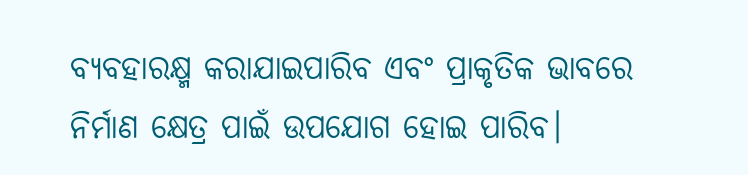ବ୍ୟବହାରକ୍ଷ୍ମ କରାଯାଇପାରିବ ଏବଂ ପ୍ରାକୃତିକ ଭାବରେ ନିର୍ମାଣ କ୍ଷେତ୍ର ପାଇଁ ଉପଯୋଗ ହୋଇ ପାରିବ।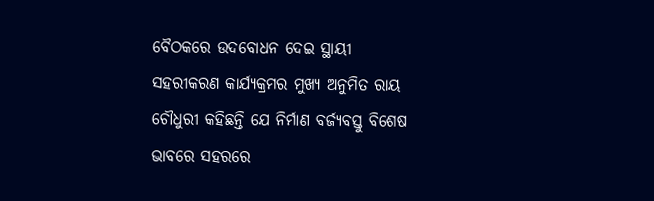ବୈଠକରେ ଉଦବୋଧନ ଦେଇ ସ୍ଥାୟୀ ସହରୀକରଣ କାର୍ଯ୍ୟକ୍ରମର ମୁଖ୍ୟ ଅନୁମିତ ରାୟ ଚୌଧୁରୀ କହିଛନ୍ତି ଯେ ନିର୍ମାଣ ବର୍ଜ୍ୟବସ୍ତୁ ବିଶେଷ ଭାବରେ ସହରରେ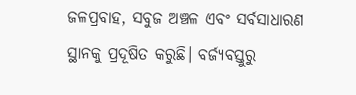ଜଳପ୍ରବାହ, ସବୁଜ ଅଞ୍ଚଳ ଏବଂ ସର୍ବସାଧାରଣ ସ୍ଥାନକୁ ପ୍ରଦୂଷିତ କରୁଛି। ବର୍ଜ୍ୟବସ୍ତୁରୁ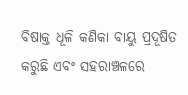ବିଷାକ୍ତ ଧୂଳି କଣିକା ବାୟୁ ପ୍ରଦୂଷିତ କରୁଛି ଏବଂ ସହରାଞ୍ଚଳରେ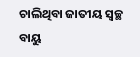ଚାଲିଥିବା ଜାତୀୟ ସ୍ୱଚ୍ଛ ବାୟୁ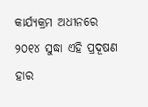କାର୍ଯ୍ୟକ୍ରମ ଅଧୀନରେ ୨୦୧୪ ସୁଦ୍ଧା ଏହି ପ୍ରଦୂଷଣ ହାର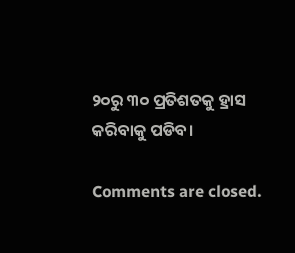୨୦ରୁ ୩୦ ପ୍ରତିଶତକୁ ହ୍ରାସ କରିବାକୁ ପଡିବ।

Comments are closed.